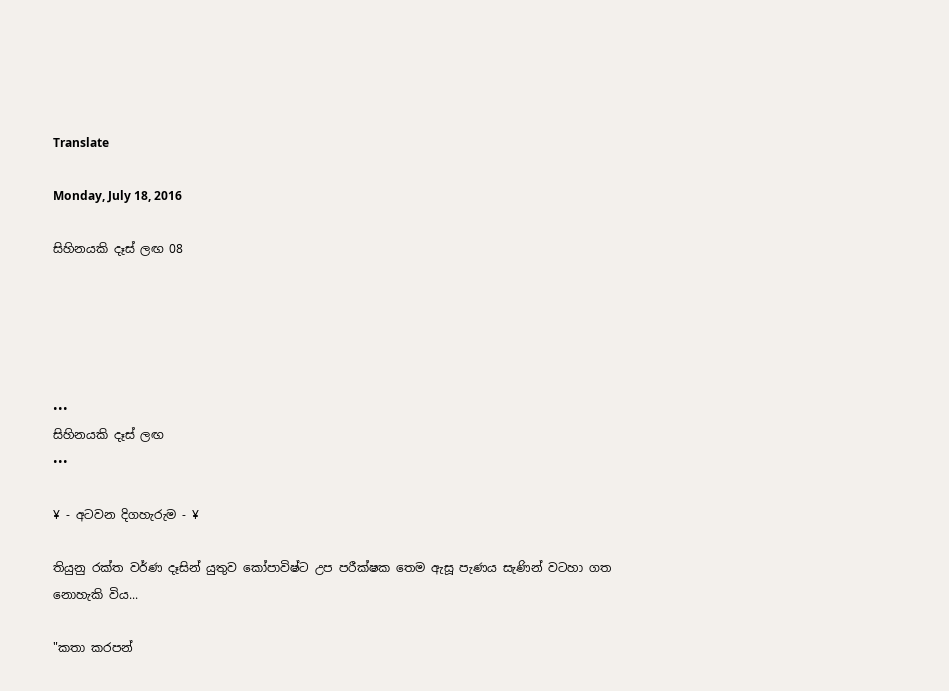Translate

Monday, July 18, 2016

සිහිනයකි දෑස් ලඟ 08





•••
සිහිනයකි දෑස් ලඟ
•••

¥ - අටවන දිගහැරුම - ¥

තියුනු රක්ත වර්ණ දෑසින් යුතුව කෝපාවිෂ්ට උප පරීක්ෂක තෙම ඇසූ පැණය සැණින් වටහා ගත නොහැකි විය...

"කතා කරපන්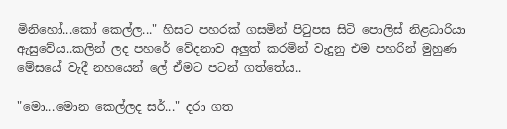මිනිහෝ...කෝ කෙල්ල..." හිසට පහරක් ගසමින් පිටුපස සිටි පොලිස් නිළධාරියා ඇසුවේය..කලින් ලද පහරේ වේදනාව අලුත් කරමින් වැදුනු එම පහරින් මුහුණ මේසයේ වැදී නහයෙන් ලේ ඒමට පටන් ගත්තේය..

"මො...මොන කෙල්ලද සර්..." දරා ගත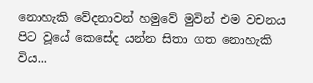නොහැකි වේදනාවන් හමුවේ මුවින් එම වචනය පිට වූයේ කෙසේද යන්න සිතා ගත නොහැකි විය...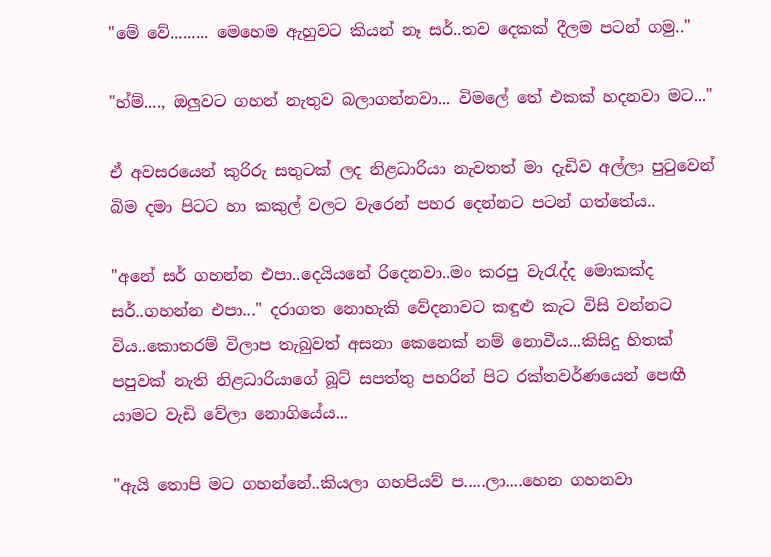"මේ වේ......... මෙහෙම ඇහුවට කියන් නෑ සර්..තව දෙකක් දීලම පටන් ගමු.."

"හ්ම්...., ඔලුවට ගහන් නැතුව බලාගන්නවා... විමලේ තේ එකක් හදනවා මට..."

ඒ අවසරයෙන් කුරිරු සතුටක් ලද නිළධාරියා නැවතත් මා දැඩිව අල්ලා පුටුවෙන් බිම දමා පිටට හා කකුල් වලට වැරෙන් පහර දෙන්නට පටන් ගත්තේය..

"අනේ සර් ගහන්න එපා..දෙයියනේ රිදෙනවා..මං කරපු වැරැද්ද මොකක්ද සර්..ගහන්න එපා..." දරාගත නොහැකි වේදනාවට කඳුළු කැට විසි වන්නට විය..කොතරම් විලාප තැබුවත් අසනා කෙනෙක් නම් නොවීය...කිසිදු හිතක් පපුවක් නැති නිළධාරියාගේ බූට් සපත්තු පහරින් පිට රක්තවර්ණයෙන් පෙඟී යාමට වැඩි වේලා නොගියේය...

"ඇයි තොපි මට ගහන්නේ..කියලා ගහපියව් ප.....ලා....හෙන ගහනවා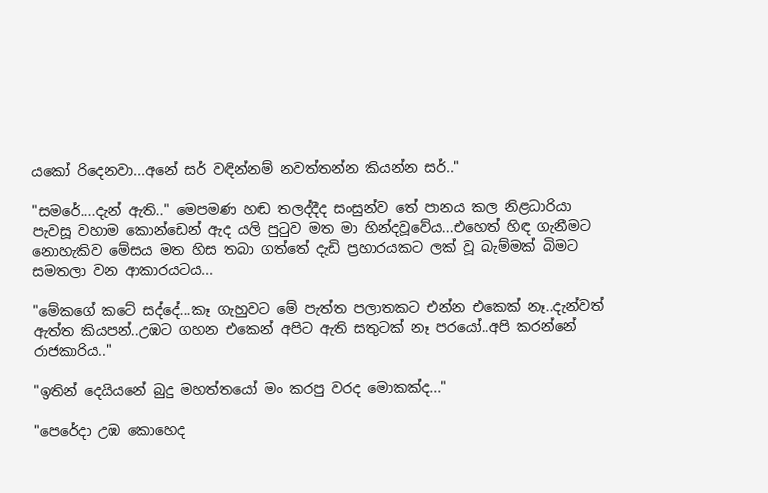යකෝ රිදෙනවා...අනේ සර් වඳින්නම් නවත්තන්න කියන්න සර්.."

"සමරේ....දැන් ඇති.." මෙපමණ හඬ තලද්දීද සංසුන්ව තේ පානය කල නිළධාරියා පැවසූ වහාම කොන්ඩෙන් ඇද යලි පුටුව මත මා හින්දවූවේය...එහෙත් හිඳ ගැනීමට නොහැකිව මේසය මත හිස තබා ගත්තේ දැඩි ප්‍රහාරයකට ලක් වූ බැම්මක් බිමට සමතලා වන ආකාරයටය...

"මේකගේ කටේ සද්දේ...කෑ ගැහුවට මේ පැත්ත පලාතකට එන්න එකෙක් නෑ..දැන්වත් ඇත්ත කියපන්..උඹට ගහන එකෙන් අපිට ඇති සතුටක් නෑ පරයෝ..අපි කරන්නේ රාජකාරිය.."

"ඉතින් දෙයියනේ බුදු මහත්තයෝ මං කරපු වරද මොකක්ද..."

"පෙරේදා උඹ කොහෙද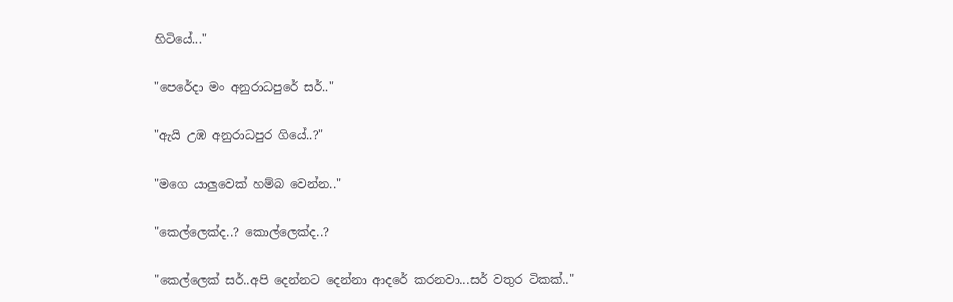හිටියේ..."

"පෙරේදා මං අනුරාධපුරේ සර්.."

"ඇයි උඹ අනුරාධපුර ගියේ..?"

"මගෙ යාලුවෙක් හම්බ වෙන්න.."

"කෙල්ලෙක්ද..? කොල්ලෙක්ද..?

"කෙල්ලෙක් සර්..අපි දෙන්නට දෙන්නා ආදරේ කරනවා...සර් වතුර ටිකක්.."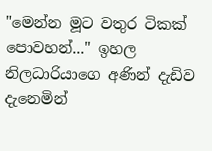"මෙන්න මූට වතුර ටිකක් පොවහන්..." ඉහල නිලධාරියාගෙ අණින් දැඩිව දැනෙමින්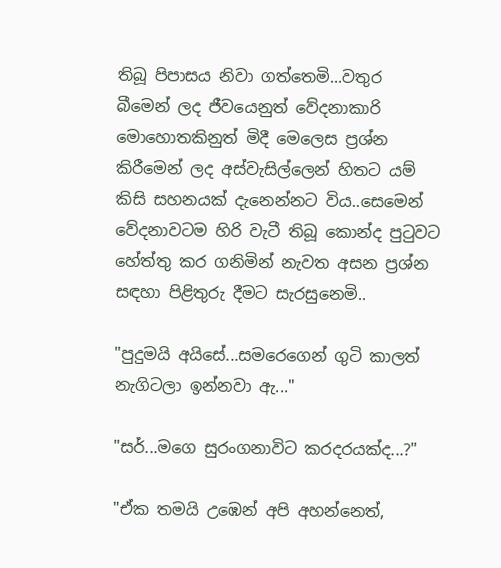තිබූ පිපාසය නිවා ගත්තෙමි...වතුර බීමෙන් ලද ජීවයෙනුත් වේදනාකාරි මොහොතකිනුත් මිදී මෙලෙස ප්‍රශ්න කිරීමෙන් ලද අස්වැසිල්ලෙන් හිතට යම් කිසි සහනයක් දැනෙන්නට විය..සෙමෙන් වේදනාවටම හිරි වැටී තිබූ කොන්ද පුටුවට හේත්තු කර ගනිමින් නැවත අසන ප්‍රශ්න සඳහා පිළිතුරු දීමට සැරසුනෙමි..

"පුදුමයි අයිසේ...සමරෙගෙන් ගුටි කාලත් නැගිටලා ඉන්නවා ඇ..."

"සර්...මගෙ සුරංගනාවිට කරදරයක්ද...?"

"ඒක තමයි උඹෙන් අපි අහන්නෙත්,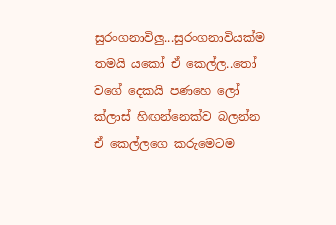සුරංගනාවිලු...සුරංගනාවියක්ම තමයි යකෝ ඒ කෙල්ල..තෝ වගේ දෙකයි පණහෙ ලෝ ක්ලාස් හිඟන්නෙක්ව බලන්න ඒ කෙල්ලගෙ කරුමෙටම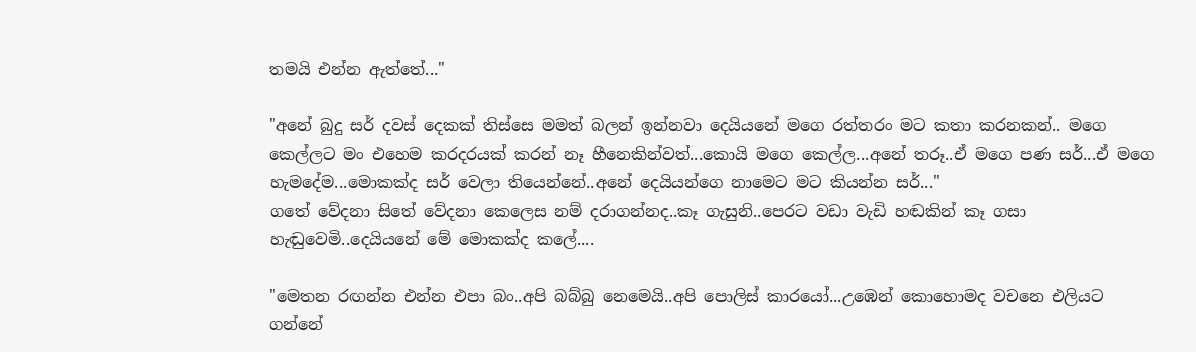තමයි එන්න ඇත්තේ..."

"අනේ බුදු සර් දවස් දෙකක් තිස්සෙ මමත් බලන් ඉන්නවා දෙයියනේ මගෙ රත්තරං මට කතා කරනකන්.. මගෙ කෙල්ලට මං එහෙම කරදරයක් කරන් නෑ හීනෙකින්වත්...කොයි මගෙ කෙල්ල...අනේ තරූ..ඒ මගෙ පණ සර්...ඒ මගෙ හැමදේම...මොකක්ද සර් වෙලා තියෙන්නේ..අනේ දෙයියන්ගෙ නාමෙට මට කියන්න සර්..."
ගතේ වේදනා සිතේ වේදනා කෙලෙස නම් දරාගන්නද..කෑ ගැසුනි..පෙරට වඩා වැඩි හඬකින් කෑ ගසා හැඬුවෙමි..දෙයියනේ මේ මොකක්ද කලේ....

"මෙතන රඟන්න එන්න එපා බං..අපි බබ්බු නෙමෙයි..අපි පොලිස් කාරයෝ...උඹෙන් කොහොමද වචනෙ එලියට ගන්නේ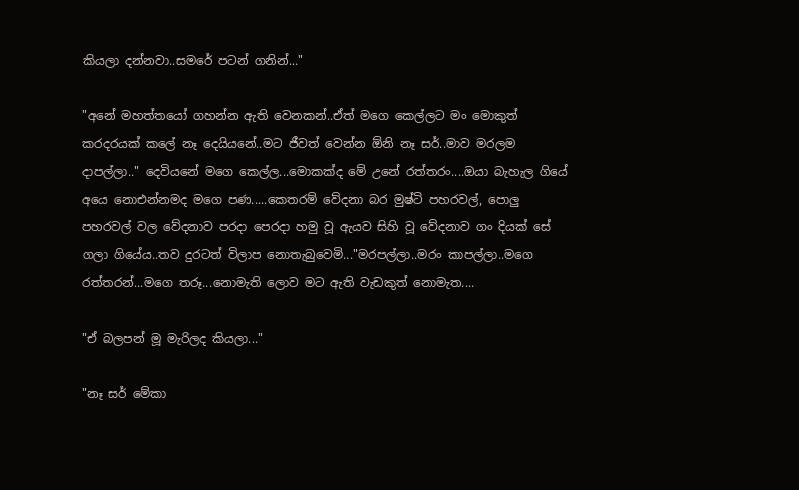කියලා දන්නවා..සමරේ පටන් ගනින්..."

"අනේ මහත්තයෝ ගහන්න ඇති වෙනකන්..ඒත් මගෙ කෙල්ලට මං මොකුත් කරදරයක් කලේ නෑ දෙයියනේ..මට ජීවත් වෙන්න ඕනි නෑ සර්..මාව මරලම දාපල්ලා.." දෙවියනේ මගෙ කෙල්ල...මොකක්ද මේ උනේ රත්තරං....ඔයා බැහැල ගියේ අයෙ නොඑන්නමද මගෙ පණ.....කෙතරම් වේදනා බර මුෂ්ටි පහරවල්, පොලු පහරවල් වල වේදනාව පරදා පෙරදා හමු වූ ඇයව සිහි වූ වේදනාව ගං දියක් සේ ගලා ගියේය..තව දුරටත් විලාප නොතැබුවෙමි..."මරපල්ලා..මරං කාපල්ලා..මගෙ රත්තරන්...මගෙ තරූ...නොමැති ලොව මට ඇති වැඩකුත් නොමැත....

"ඒ බලපන් මූ මැරිලද කියලා..."

"නෑ සර් මේකා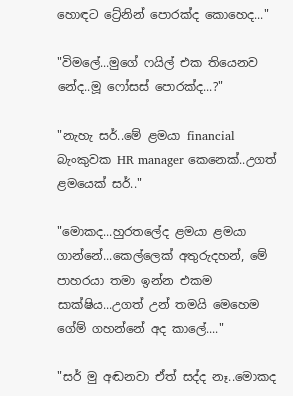හොඳට ට්‍රේනින් පොරක්ද කොහෙද..."

"විමලේ...මුගේ ෆයිල් එක තියෙනව නේද..මූ ෆෝසස් පොරක්ද...?"

"නැහැ සර්..මේ ළමයා financial බැංකුවක HR manager කෙනෙක්..උගත් ළමයෙක් සර්.."

"මොකද...හුරතලේද ළමයා ළමයා ගාන්නේ...කෙල්ලෙක් අතුරුදහන්, මේ පාහරයා තමා ඉන්න එකම සාක්ෂිය...උගත් උන් තමයි මෙහෙම ගේම් ගහන්නේ අද කාලේ...."

"සර් මු අඬනවා ඒත් සද්ද නෑ..මොකද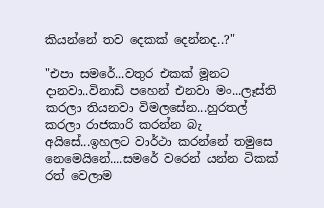කියන්නේ තව දෙකක් දෙන්නද..?"

"එපා සමරේ...වතුර එකක් මූනට දානවා..විනාඩි පහෙන් එනවා මං...ලෑස්ති කරලා තියනවා විමලසේන...හුරතල් කරලා රාජකාරි කරන්න බැ අයිසේ...ඉහලට වාර්ථා කරන්නේ තමුසෙ නෙමෙයිනේ....සමරේ වරෙන් යන්න ටිකක් රත් වෙලාම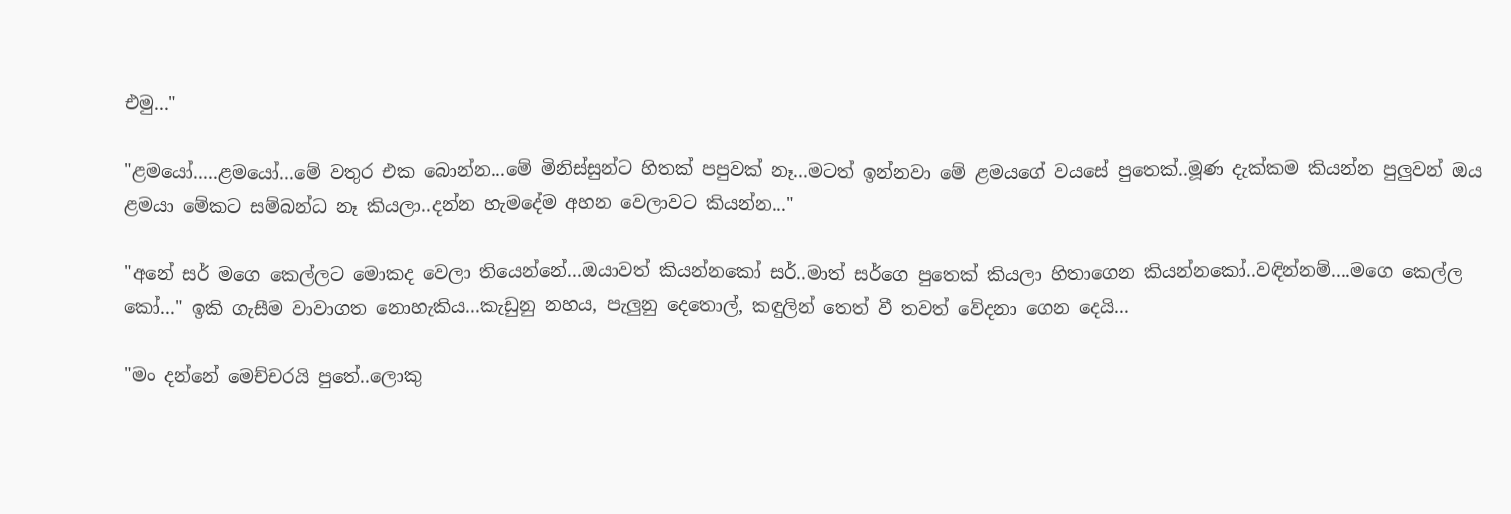එමු..."

"ළමයෝ.....ළමයෝ...මේ වතුර එක බොන්න...මේ මිනිස්සුන්ට හිතක් පපුවක් නෑ...මටත් ඉන්නවා මේ ළමයගේ වයසේ පුතෙක්..මූණ දැක්කම කියන්න පුලුවන් ඔය ළමයා මේකට සම්බන්ධ නෑ කියලා..දන්න හැමදේම අහන වෙලාවට කියන්න..."

"අනේ සර් මගෙ කෙල්ලට මොකද වෙලා තියෙන්නේ...ඔයාවත් කියන්නකෝ සර්..මාත් සර්ගෙ පුතෙක් කියලා හිතාගෙන කියන්නකෝ..වඳින්නම්....මගෙ කෙල්ල කෝ..." ඉකි ගැසීම වාවාගත නොහැකිය...කැඩුනු නහය, පැලුනු දෙතොල්, කඳුලින් තෙත් වී තවත් වේදනා ගෙන දෙයි...

"මං දන්නේ මෙච්චරයි පුතේ..ලොකු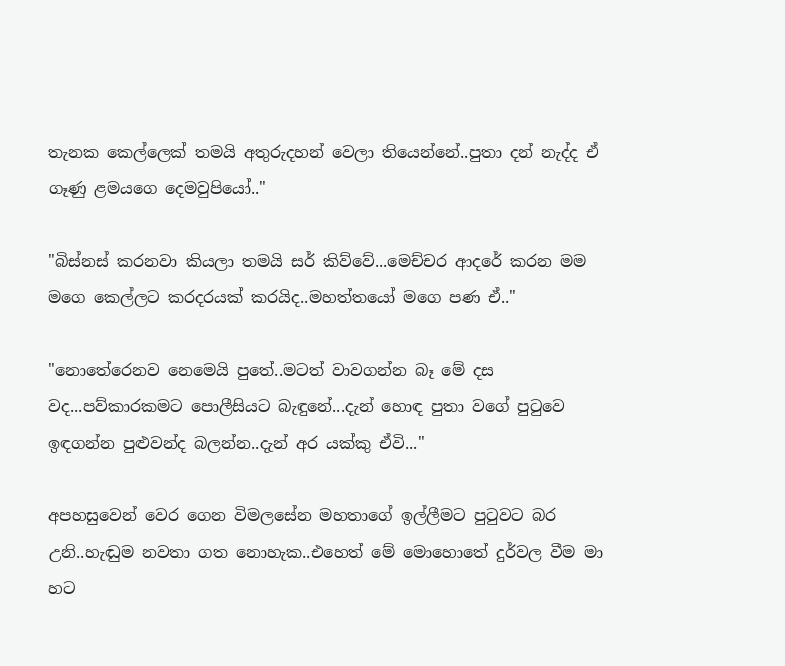තැනක කෙල්ලෙක් තමයි අතුරුදහන් වෙලා තියෙන්නේ..පුතා දන් නැද්ද ඒ ගෑණු ළමයගෙ දෙමවුපියෝ.."

"බිස්නස් කරනවා කියලා තමයි සර් කිව්වේ...මෙච්චර ආදරේ කරන මම මගෙ කෙල්ලට කරදරයක් කරයිද..මහත්තයෝ මගෙ පණ ඒ.."

"නොතේරෙනව නෙමෙයි පුතේ..මටත් වාවගන්න බෑ මේ දස වද...පව්කාරකමට පොලීසියට බැඳුනේ...දැන් හොඳ පුතා වගේ පුටුවෙ ඉඳගන්න පුළුවන්ද බලන්න..දැන් අර යක්කු ඒවි..."

අපහසුවෙන් වෙර ගෙන විමලසේන මහතාගේ ඉල්ලීමට පුටුවට බර උනි..හැඬුම නවතා ගත නොහැක..එහෙත් මේ මොහොතේ දුර්වල වීම මා හට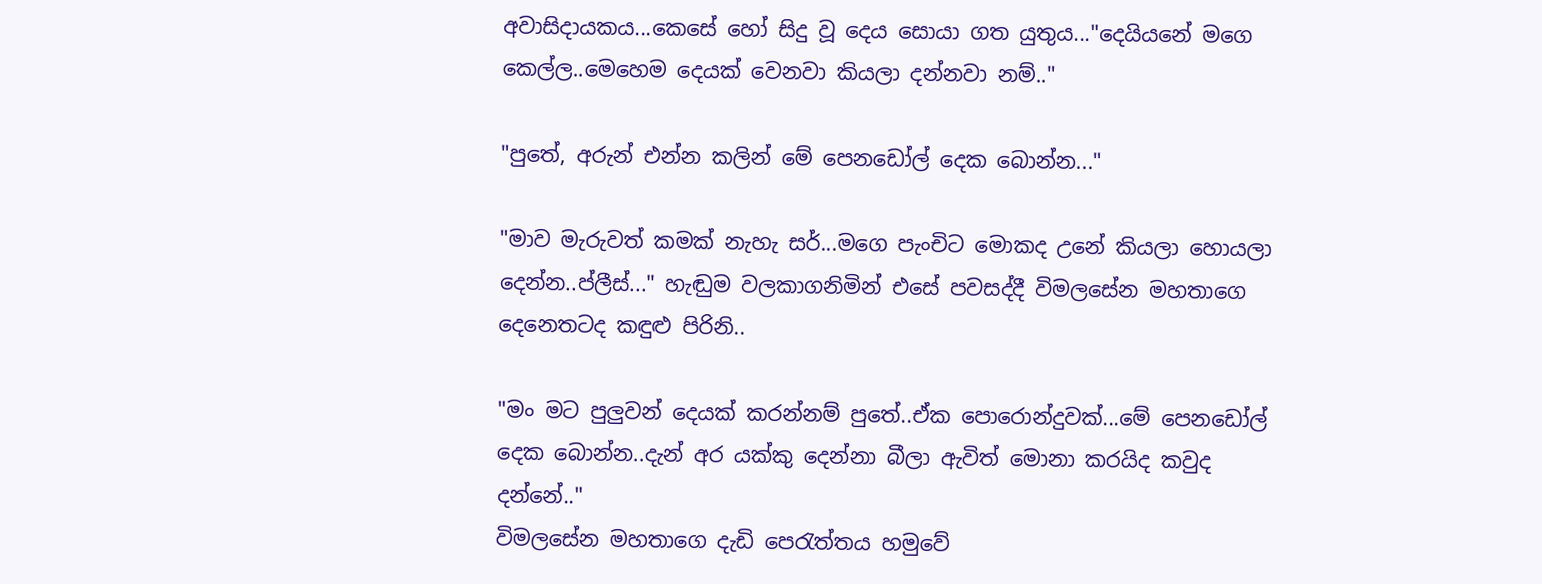අවාසිදායකය...කෙසේ හෝ සිදු වූ දෙය සොයා ගත යුතුය..."දෙයියනේ මගෙ කෙල්ල..මෙහෙම දෙයක් වෙනවා කියලා දන්නවා නම්.."

"පුතේ, අරුන් එන්න කලින් මේ පෙනඩෝල් දෙක බොන්න..."

"මාව මැරුවත් කමක් නැහැ සර්...මගෙ පැංචිට මොකද උනේ කියලා හොයලා දෙන්න..ප්ලීස්..." හැඬුම වලකාගනිමින් එසේ පවසද්දී විමලසේන මහතාගෙ දෙනෙතටද කඳුළු පිරිනි..

"මං මට පුලුවන් දෙයක් කරන්නම් පුතේ..ඒක පොරොන්දුවක්...මේ පෙනඩෝල් දෙක බොන්න..දැන් අර යක්කු දෙන්නා බීලා ඇවිත් මොනා කරයිද කවුද දන්නේ.."
විමලසේන මහතාගෙ දැඩි පෙරැත්තය හමුවේ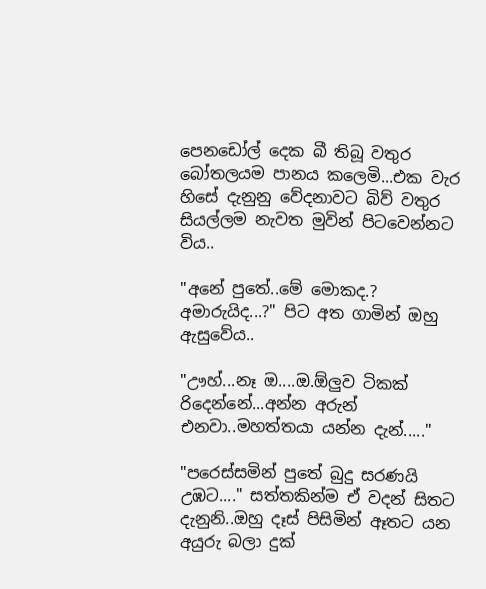පෙනඩෝල් දෙක බී තිබූ වතුර බෝතලයම පානය කලෙමි...එක වැර හිසේ දැනුනු වේදනාවට බිව් වතුර සියල්ලම නැවත මුවින් පිටවෙන්නට විය..

"අනේ පුතේ..මේ මොකද.? අමාරුයිද...?" පිට අත ගාමින් ඔහු ඇසුවේය..

"ඌහ්...නෑ ඔ....ඔ.ඕලුව ටිකක් රිදෙන්නේ...අන්න අරුන් එනවා..මහත්තයා යන්න දැන්....."

"පරෙස්සමින් පුතේ බුදු සරණයි උඹට...." සත්තකින්ම ඒ වදන් සිතට දැනුනි..ඔහු දෑස් පිසිමින් ඈතට යන අයුරු බලා දුක්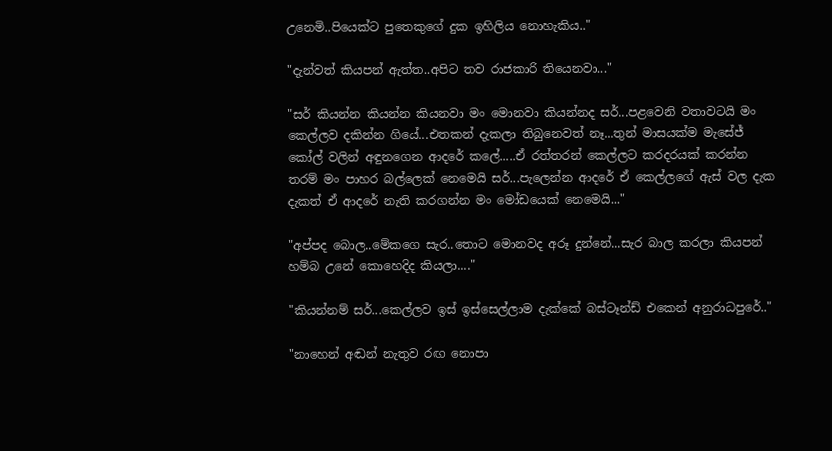උනෙමි..පියෙක්ට පුතෙකුගේ දුක ඉහිලිය නොහැකිය.."

"දැන්වත් කියපන් ඇත්ත..අපිට තව රාජකාරි තියෙනවා..."

"සර් කියන්න කියන්න කියනවා මං මොනවා කියන්නද සර්...පළවෙනි වතාවටයි මං කෙල්ලව දකින්න ගියේ...එතකන් දැකලා තිබුනෙවත් නෑ...තුන් මාසයක්ම මැසේජ් කෝල් වලින් අඳුනගෙන ආදරේ කලේ.....ඒ රත්තරන් කෙල්ලට කරදරයක් කරන්න තරම් මං පාහර බල්ලෙක් නෙමෙයි සර්...පැලෙන්න ආදරේ ඒ කෙල්ලගේ ඇස් වල දැක දැකත් ඒ ආදරේ නැති කරගන්න මං මෝඩයෙක් නෙමෙයි..."

"අප්පද බොල..මේකගෙ සැර..තොට මොනවද අරූ දුන්නේ...සැර බාල කරලා කියපන් හම්බ උනේ කොහෙදිද කියලා...."

"කියන්නම් සර්...කෙල්ලව ඉස් ඉස්සෙල්ලාම දැක්කේ බස්ටෑන්ඩ් එකෙන් අනුරාධපුරේ.."

"නාහෙන් අඬන් නැතුව රඟ නොපා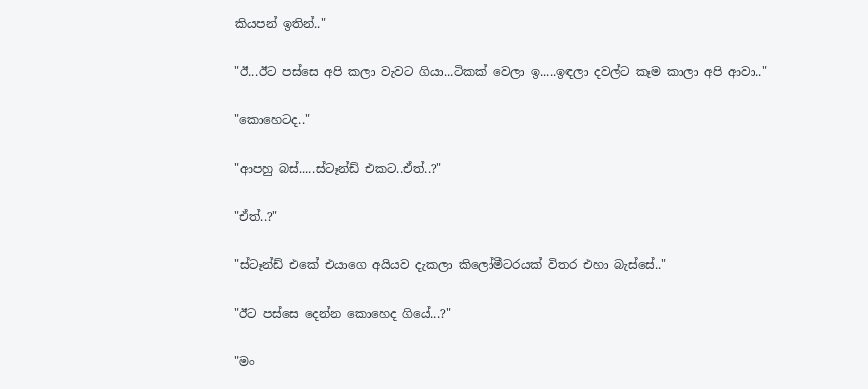කියපන් ඉතින්.."

"ඊ...ඊට පස්සෙ අපි කලා වැවට ගියා...ටිකක් වෙලා ඉ.....ඉඳලා දවල්ට කෑම කාලා අපි ආවා.."

"කොහෙටද.."

"ආපහු බස්.....ස්ටෑන්ඩ් එකට..ඒත්..?"

"ඒත්..?"

"ස්ටෑන්ඩ් එකේ එයාගෙ අයියව දැකලා කිලෝමීටරයක් විතර එහා බැස්සේ.."

"ඊට පස්සෙ දෙන්න කොහෙද ගියේ...?"

"මං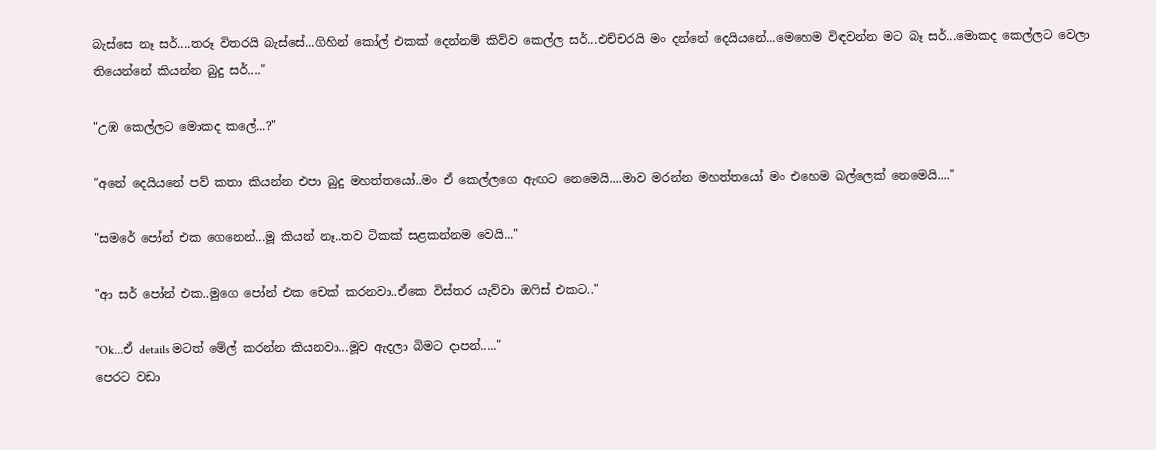බැස්සෙ නෑ සර්....තරූ විතරයි බැස්සේ...ගිහින් කෝල් එකක් දෙන්නම් කිව්ව කෙල්ල සර්...එච්චරයි මං දන්නේ දෙයියනේ...මෙහෙම විඳවන්න මට බෑ සර්...මොකද කෙල්ලට වෙලා තියෙන්නේ කියන්න බුදු සර්...."

"උඹ කෙල්ලට මොකද කලේ...?"

"අනේ දෙයියනේ පව් කතා කියන්න එපා බුදු මහත්තයෝ..මං ඒ කෙල්ලගෙ ඇඟට නෙමෙයි....මාව මරන්න මහත්තයෝ මං එහෙම බල්ලෙක් නෙමෙයි...."

"සමරේ පෝන් එක ගෙනෙන්...මූ කියන් නෑ..තව ටිකක් සළකන්නම වෙයි..."

"ආ සර් පෝන් එක..මුගෙ පෝන් එක චෙක් කරනවා..ඒකෙ විස්තර යැව්වා ඔෆිස් එකට.."

"Ok...ඒ details මටත් මේල් කරන්න කියනවා...මූව ඇදලා බිමට දාපන්....."
පෙරට වඩා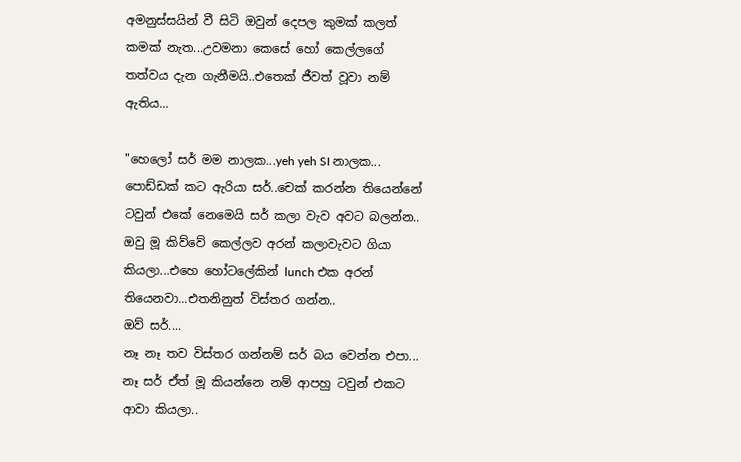අමනුස්සයින් වී සිටි ඔවුන් දෙපල කුමක් කලත් කමක් නැත...උවමනා කෙසේ හෝ කෙල්ලගේ තත්වය දැන ගැනීමයි..එතෙක් ජීවත් වූවා නම් ඇතිය...

"හෙලෝ සර් මම නාලක...yeh yeh SI නාලක...
පොඩ්ඩක් කට ඇරියා සර්..චෙක් කරන්න තියෙන්නේ ටවුන් එකේ නෙමෙයි සර් කලා වැව අවට බලන්න..
ඔවු මූ කිව්වේ කෙල්ලව අරන් කලාවැවට ගියා කියලා...එහෙ හෝටලේකින් lunch එක අරන් තියෙනවා...එතනිනුත් විස්තර ගන්න..
ඔව් සර්....
නෑ නෑ තව විස්තර ගන්නම් සර් බය වෙන්න එපා...
නෑ සර් ඒත් මූ කියන්නෙ නම් ආපහු ටවුන් එකට ආවා කියලා..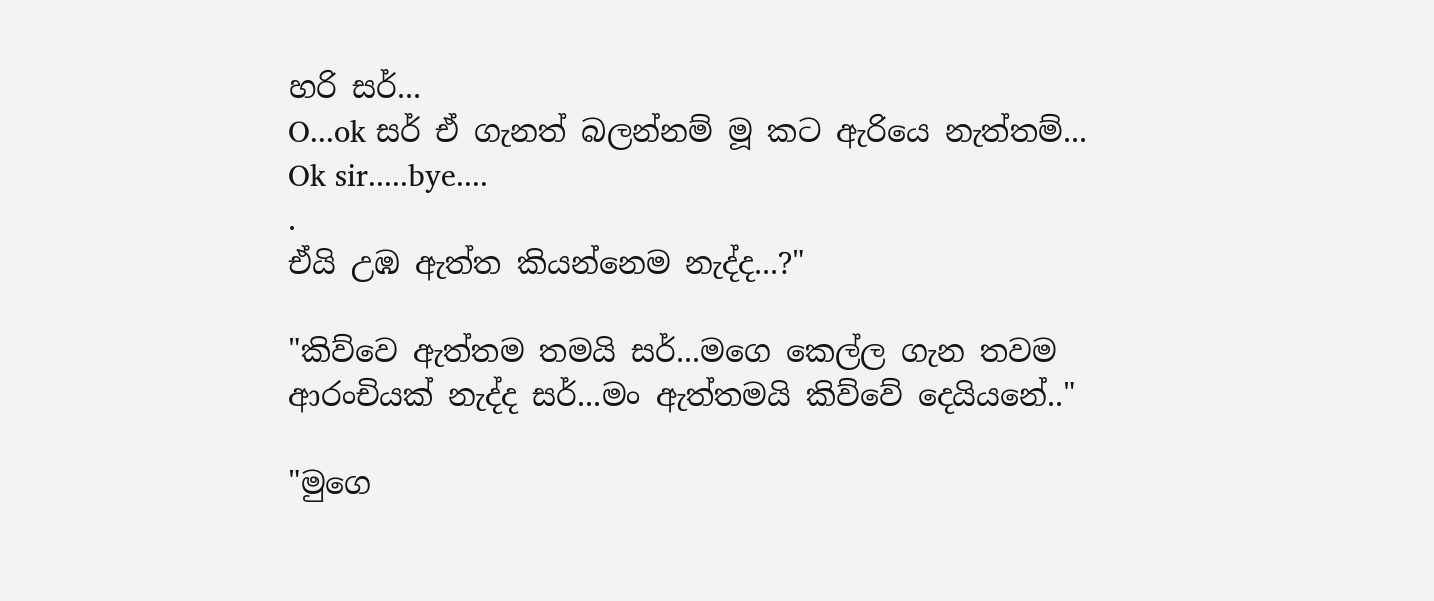හරි සර්...
O...ok සර් ඒ ගැනත් බලන්නම් මූ කට ඇරියෙ නැත්තම්...
Ok sir.....bye....
.
ඒයි උඹ ඇත්ත කියන්නෙම නැද්ද...?"

"කිව්වෙ ඇත්තම තමයි සර්...මගෙ කෙල්ල ගැන තවම ආරංචියක් නැද්ද සර්...මං ඇත්තමයි කිව්වේ දෙයියනේ.."

"මුගෙ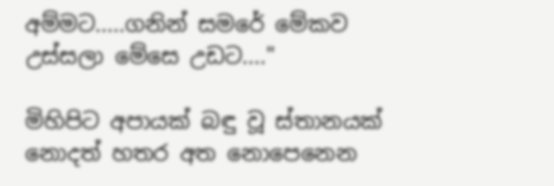අම්මට.....ගනින් සමරේ මේකව උස්සලා මේසෙ උඩට...."

මිහිපිට අපායක් බඳු වූ ස්තානයක් නොදත් හතර අත නොපෙනෙන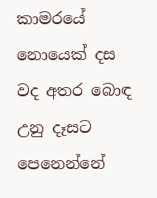කාමරයේ නොයෙක් දස වද අතර බොඳ උනු දෑසට පෙනෙන්නේ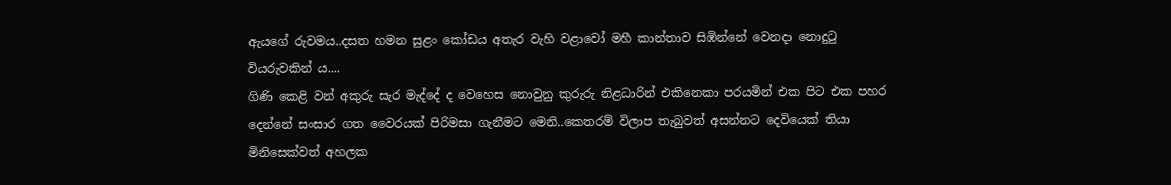ඇයගේ රුවමය..දසත හමන සුළං කෝඩය අතැර වැහි වළාවෝ මහී කාන්තාව සිඹින්නේ වෙනදා නොදුටු වියරුවකින්‍ ය....
ගිණි කෙළි වන් අකුරු සැර මැද්දේ ද වෙහෙස නොවුනු කුරුරු නිළධාරින් එකිනෙකා පරයමින් එක පිට එක පහර දෙන්නේ සංසාර ගත වෛරයක් පිරිමසා ගැනීමට මෙනි..කෙතරම් විලාප තැබුවත් අසන්නට දෙවියෙක් තියා මිනිසෙක්වත් අහලක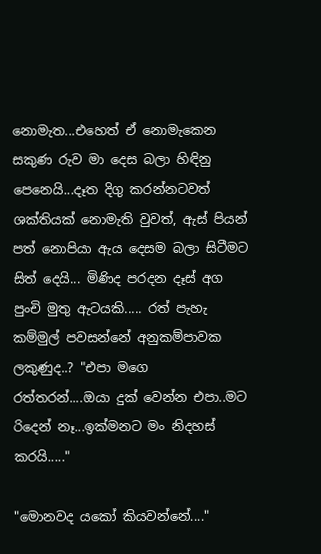නොමැත...එහෙත් ඒ නොමැකෙන සකුණ රුව මා දෙස බලා හිඳිනු පෙනෙයි...දෑත දිගු කරන්නටවත් ශක්තියක් නොමැති වුවත්, ඇස් පියන් පත් නොපියා ඇය දෙසම බලා සිටීමට සිත් දෙයි... මිණිද පරදන දෑස් අග පුංචි මුතු ඇටයකි..... රත් පැහැ කම්මුල් පවසන්නේ අනුකම්පාවක ලකුණුද..? "එපා මගෙ රත්තරන්....ඔයා දුක් වෙන්න එපා..මට රිදෙන් නෑ...ඉක්මනට මං නිදහස් කරයි....."

"මොනවද යකෝ කියවන්නේ...."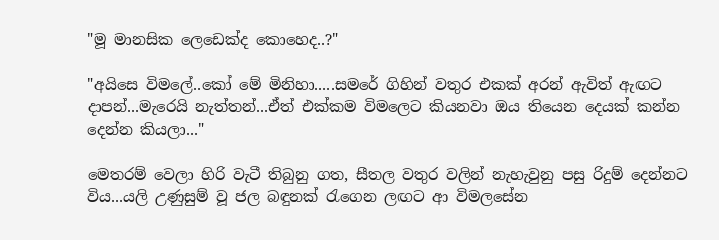"මූ මානසික ලෙඩෙක්ද කොහෙද..?"

"අයිසෙ විමලේ..කෝ මේ මිනිහා.....සමරේ ගිහින් වතුර එකක් අරන් ඇවිත් ඇඟට දාපන්...මැරෙයි නැත්තන්...ඒත් එක්කම විමලෙට කියනවා ඔය තියෙන දෙයක් කන්න දෙන්න කියලා..."

මෙතරම් වෙලා හිරි වැටී තිබුනු ගත, සීතල වතුර වලින් නැහැවුනු පසු රිදුම් දෙන්නට විය...යලි උණුසුම් වූ ජල බඳුනක් රැගෙන ලඟට ආ විමලසේන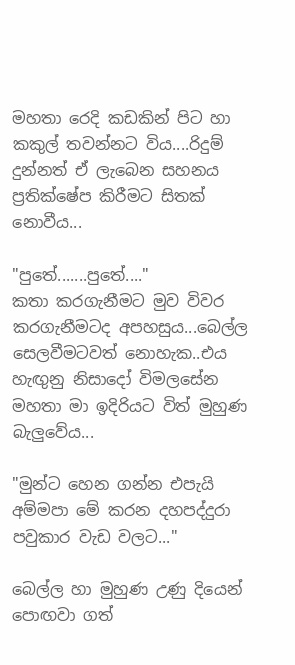මහතා රෙදි කඩකින් පිට හා කකුල් තවන්නට විය....රිදුම් දුන්නත් ඒ ලැබෙන සහනය ප්‍රතික්ෂේප කිරීමට සිතක් නොවීය...

"පුතේ.......පුතේ...."
කතා කරගැනීමට මුව විවර කරගැනීමටද අපහසුය...බෙල්ල සෙලවීමටවත් නොහැක..එය හැඟුනු නිසාදෝ විමලසේන මහතා මා ඉදිරියට විත් මුහුණ බැලුවේය...

"මුන්ට හෙන ගන්න එපැයි අම්මපා මේ කරන දහපද්දුරා පවුකාර වැඩ වලට..."

බෙල්ල හා මුහුණ උණු දියෙන් පොඟවා ගත්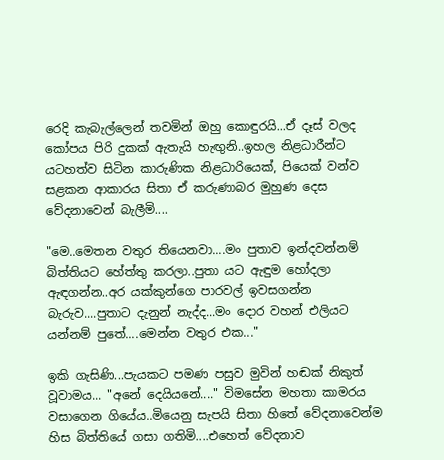රෙදි කැබැල්ලෙන් තවමින් ඔහු කොඳුරයි...ඒ දෑස් වලද කෝපය පිරි දුකක් ඇතැයි හැඟුනි..ඉහල නිළධාරීන්ට යටහත්ව සිටින කාරුණික නිළධාරියෙක්, පියෙක් වන්ව සළකන ආකාරය සිතා ඒ කරුණාබර මුහුණ දෙස වේදනාවෙන් බැලීමි....

"මෙ..මෙතන වතුර තියෙනවා....මං පුතාව ඉන්දවන්නම් බිත්තියට හේත්තු කරලා..පුතා යට ඇඳුම හෝදලා ඇඳගන්න..අර යක්කුන්ගෙ පාරවල් ඉවසගන්න බැරුව....පුතාට දැනුන් නැද්ද...මං දොර වහන් එලියට යන්නම් පුතේ....මෙන්න වතුර එක..."

ඉකි ගැසිණි...පැයකට පමණ පසුව මුවින් හඬක් නිකුත් වූවාමය... "අනේ දෙයියනේ...." විමසේන මහතා කාමරය වසාගෙන ගියේය..මියෙනු සැපයි සිතා හිතේ වේදනාවෙන්ම හිස බිත්තියේ ගසා ගතිමි....එහෙත් වේදනාව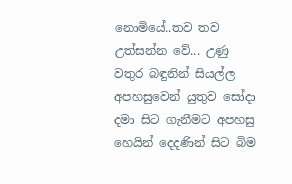නොමියේ..තව තව උත්සන්න වේ... උණු වතුර බඳුනින් සියල්ල අපහසුවෙන් යුතුව සෝදා දමා සිට ගැනීමට අපහසු හෙයින් දෙදණින් සිට බිම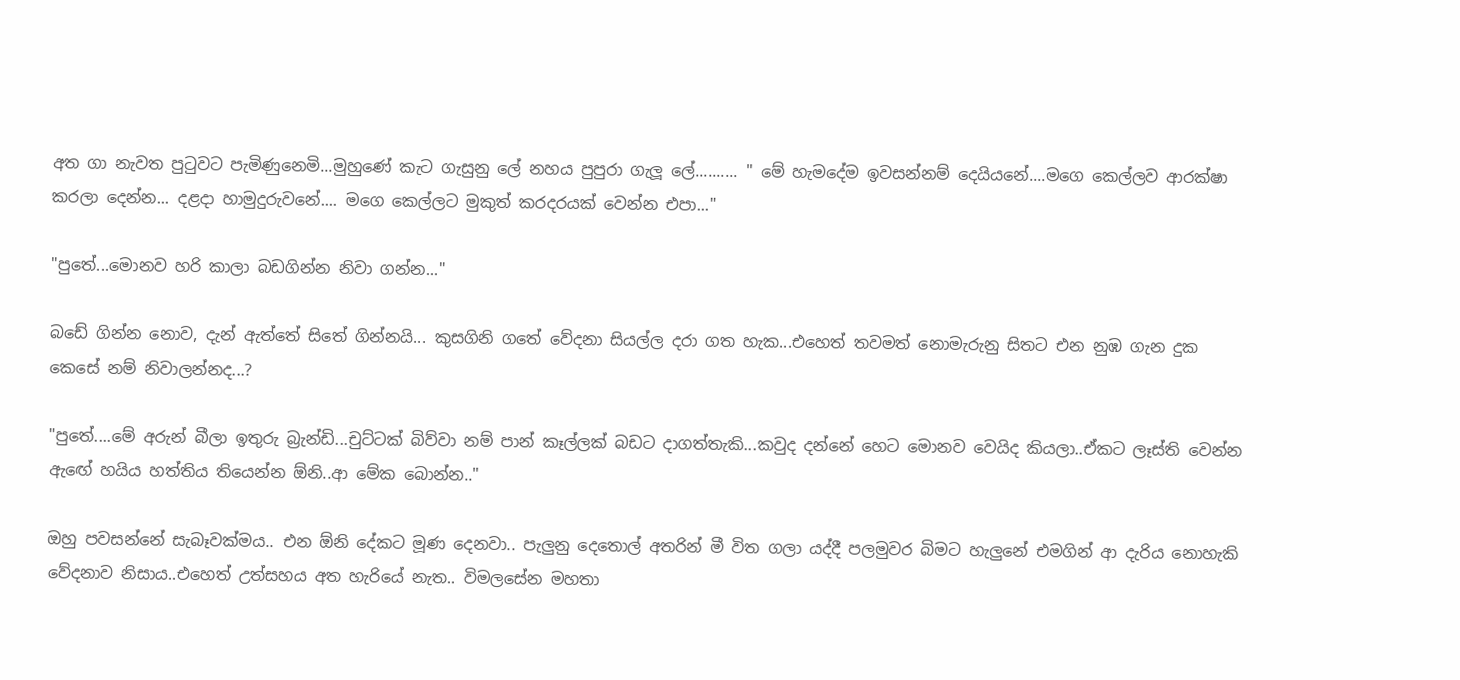අත ගා නැවත පුටුවට පැමිණුනෙමි...මුහුණේ කැට ගැසුනු ලේ නහය පුපුරා ගැලූ ලේ.......... " මේ හැමදේම ඉවසන්නම් දෙයියනේ....මගෙ කෙල්ලව ආරක්ෂා කරලා දෙන්න... දළදා හාමුදුරුවනේ.... මගෙ කෙල්ලට මුකුත් කරදරයක් වෙන්න එපා..."

"පුතේ...මොනව හරි කාලා බඩගින්න නිවා ගන්න..."

බඩේ ගින්න නොව, දැන් ඇත්තේ සිතේ ගින්නයි... කුසගිනි ගතේ වේදනා සියල්ල දරා ගත හැක...එහෙත් තවමත් නොමැරුනු සිතට එන නුඹ ගැන දුක කෙසේ නම් නිවාලන්නද...?

"පුතේ....මේ අරුන් බීලා ඉතුරු බ්‍රැන්ඩි...චුට්ටක් බිව්වා නම් පාන් කෑල්ලක් බඩට දාගත්තැකි...කවුද දන්නේ හෙට මොනව වෙයිද කියලා..ඒකට ලෑස්ති වෙන්න ඇඟේ හයිය හත්තිය තියෙන්න ඕනි..ආ මේක බොන්න.."

ඔහු පවසන්නේ සැබෑවක්මය.. එන ඕනි දේකට මූණ දෙනවා.. පැලුනු දෙතොල් අතරින් මී විත ගලා යද්දී පලමුවර බිමට හැලුනේ එමගින් ආ දැරිය නොහැකි වේදනාව නිසාය..එහෙත් උත්සහය අත හැරියේ නැත.. විමලසේන මහතා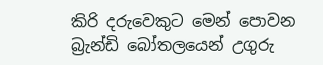කිරි දරුවෙකුට මෙන් පොවන බ්‍රැන්ඩි බෝතලයෙන් උගුරු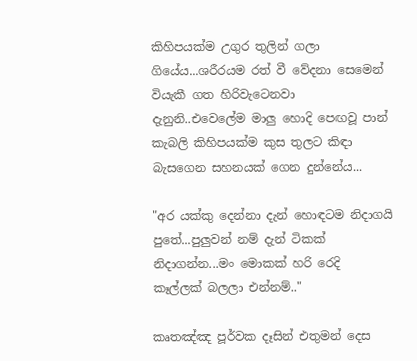කිහිපයක්ම උගුර තුලින් ගලා ගියේය...ශරීරයම රත් වී වේදනා සෙමෙන් වියැකී ගත හිරිවැටෙනවා දැනුනි..එවෙලේම මාලු හොදි පෙඟවූ පාන් කැබලි කිහිපයක්ම කුස තුලට කිඳා බැසගෙන සහනයක් ගෙන දුන්නේය...

"අර යක්කු දෙන්නා දැන් හොඳටම නිදාගයි පුතේ...පුලුවන් නම් දැන් ටිකක් නිදාගන්න...මං මොකක් හරි රෙදි කෑල්ලක් බලලා එන්නම්.."

කෘතඤ්ඤ පූර්වක දෑසින් එතුමන් දෙස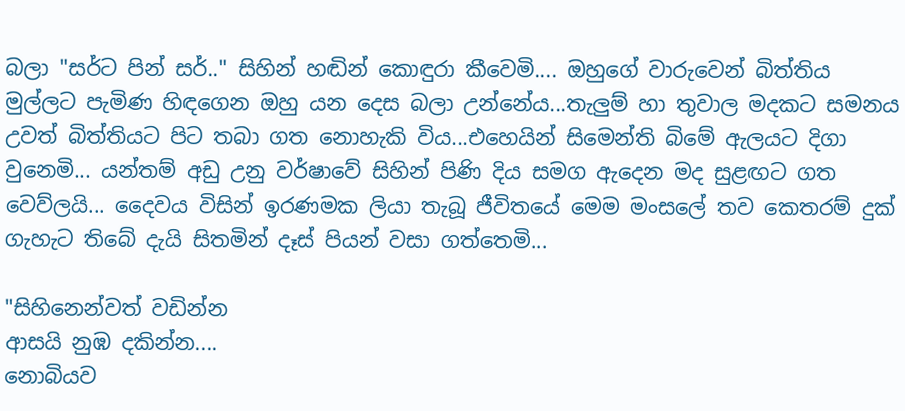බලා "සර්ට පින් සර්.." සිහින් හඬින් කොඳුරා කීවෙමි.... ඔහුගේ වාරුවෙන් බිත්තිය මුල්ලට පැමිණ හිඳගෙන ඔහු යන දෙස බලා උන්නේය...තැලුම් හා තුවාල මදකට සමනය උවත් බිත්තියට පිට තබා ගත නොහැකි විය...එහෙයින් සිමෙන්ති බිමේ ඇලයට දිගා වුනෙමි... යන්තම් අඩු උනු වර්ෂාවේ සිහින් පිණි දිය සමග ඇදෙන මද සුළඟට ගත වෙව්ලයි... දෛවය විසින් ඉරණමක ලියා තැබූ ජීවිතයේ මෙම මංසලේ තව කෙතරම් දුක් ගැහැට තිබේ දැයි සිතමින් දෑස් පියන් වසා ගත්තෙමි...

"සිහිනෙන්වත් වඩින්න
ආසයි නුඹ දකින්න....
නොබියව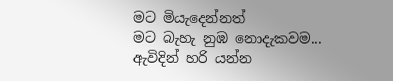මට මියැදෙන්නත්
මට බැහැ නුඹ නොදැකවම...
ඇවිදින් හරි යන්න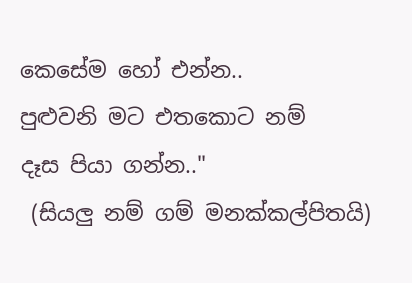කෙසේම හෝ එන්න..
පුළුවනි මට එතකොට නම්
දෑස පියා ගන්න.."
 (සියලු නම් ගම් මනක්කල්පිතයි)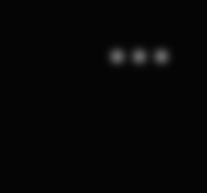•••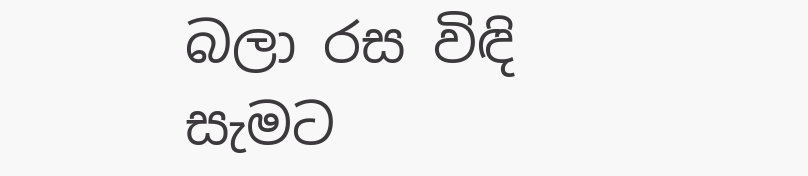බලා රස විඳි සැමට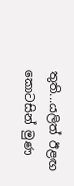තුති...යලිත් ඊළඟ
කොටසින් මුණ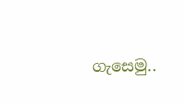ගැසෙමු..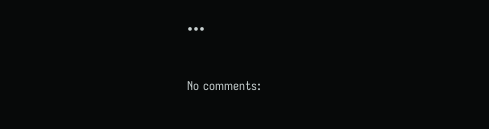•••



No comments: